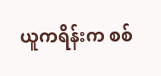ယူကရိန်းက စစ်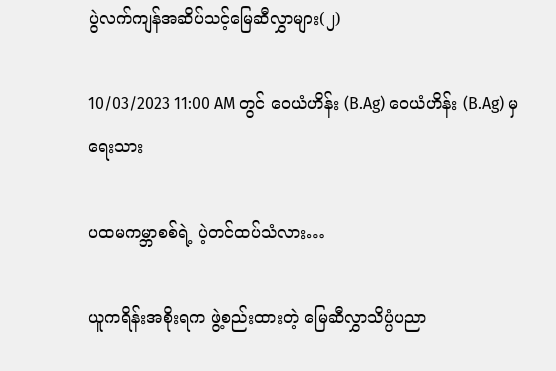ပွဲလက်ကျန်အဆိပ်သင့်မြေဆီလွှာများ(၂)

10/03/2023 11:00 AM တွင် ဝေယံဟိန်း (B.Ag) ဝေယံဟိန်း (B.Ag) မှ ရေးသား

ပထမကမ္ဘာစစ်ရဲ့ ပဲ့တင်ထပ်သံလား…

ယူကရိန်းအစိုးရက ဖွဲ့စည်းထားတဲ့ မြေဆီလွှာသိပ္ပံပညာ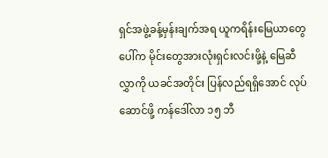ရှင်အဖွဲ့ခန့်မှန်းချက်အရ ယူကရိန်းမြေယာတွေပေါ်က မိုင်းတွေအားလုံးရှင်းလင်းဖို့နဲ့ မြေဆီလွှာကို ယခင်အတိုင်း ပြန်လည်ရရှိအောင် လုပ်ဆောင်ဖို့ ကန်ဒေါ်လာ ၁၅ ဘီ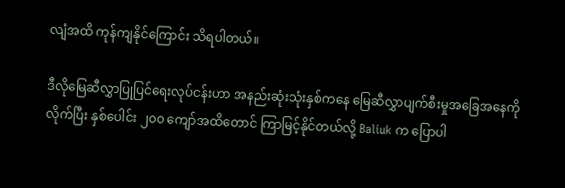လျံအထိ ကုန်ကျနိုင်ကြောင်း သိရပါတယ်။

ဒီလိုမြေဆီလွှာပြုပြင်ရေးလုပ်ငန်းဟာ အနည်းဆုံးသုံးနှစ်ကနေ မြေဆီလွှာပျက်စီးမှုအခြေအနေကိုလိုက်ပြီး နှစ်ပေါင်း ၂၀၀ ကျော်အထိတောင် ကြာမြင့်နိုင်တယ်လို့ Baliuk က ပြောပါ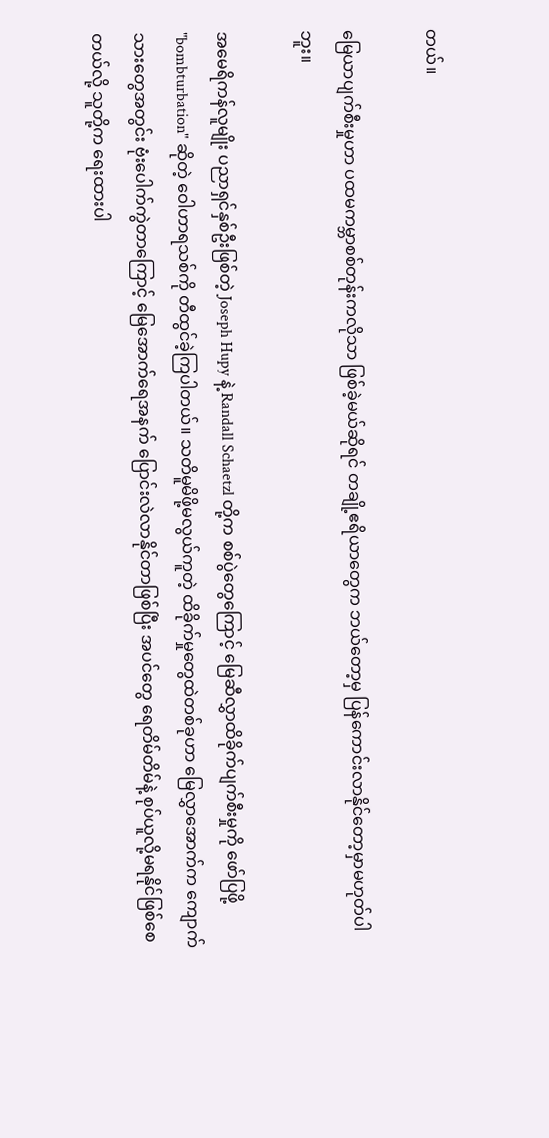တယ်။

မြေယာပျက်စီးမှုဟာ ပထမကမ္ဘာစစ်တုန်းကလိုသာ ဖြစ်ခဲ့မယ်ဆိုရင် တချို့ဧရိယာတွေက ဘယ်တော့မှ ပြန်ကောင်းလာနိုင်တော့မှာမဟုတ်ပါဘူး။

အမေရိကန်လူမျိုး ပညာရှင်နှစ်ဦးဖြစ်တဲ့ Joseph Hupy နဲ့ Randall Schaetzl တို့က စစ်ပွဲတွေကြောင့် မြေဆီလွှာထိခိုက်ပျက်စီးမှုကို ဖော်ပြဖို့ "bombturbation" ဆိုတဲ့ ဝေါဟာရသစ်ကို တီထွင်ခဲ့ကြပါတယ်။ သတိမူမိဖို့မလွယ်ကူတဲ့ ထိခိုက်မှုတွေထဲတစ်ခုဟာ မြေလွှာအောက်က ကျောက်သားတွေအတွင်း ဗုံးပေါက်ကွဲတာကြောင့် မြေအောက်ရေအနက် ပြောင်းလဲလာနိုင်တာဖြစ်ပြီး အပင်တွေ ရေတိမ်တိမ်နဲ့ စုပ်ယူလို့မရနိုင်ဖြစ်စေတယ်လို့ သူတို့က ရေးထားပါ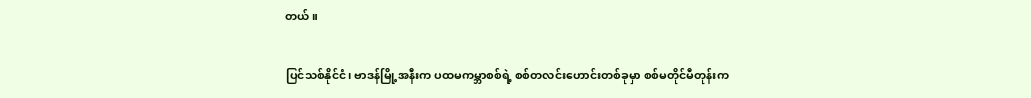တယ်။

ပြင်သစ်နိုင်ငံ၊ ဗာဒန်မြို့အနီးက ပထမကမ္ဘာစစ်ရဲ့ စစ်တလင်းဟောင်းတစ်ခုမှာ စစ်မတိုင်မီတုန်းက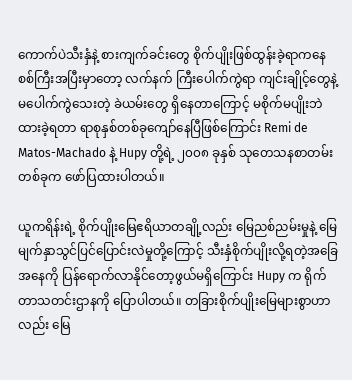ကောက်ပဲသီးနှံနဲ့ စားကျက်ခင်းတွေ စိုက်ပျိုးဖြစ်ထွန်းခဲ့ရာကနေ စစ်ကြီးအပြီးမှာတော့ လက်နက် ကြီးပေါက်ကွဲရာ ကျင်းချိုင့်တွေနဲ့ မပေါက်ကွဲသေးတဲ့ ခဲယမ်းတွေ ရှိ‌နေတာကြောင့် မစိုက်မပျိုးဘဲ ထားခဲ့ရတာ ရာစုနှစ်တစ်ခုကျော်နေပြီဖြစ်ကြောင်း Remi de Matos-Machado နဲ့ Hupy တို့ရဲ့ ၂၀၀၈ ခုနှစ် သုတေသနစာတမ်းတစ်ခုက ဖော်ပြထားပါတယ်။

ယူကရိန်းရဲ့ စိုက်ပျိုးမြေဧရိယာတချို့လည်း မြေညစ်ညမ်းမှုနဲ့ မြေမျက်နှာသွင်ပြင်ပြောင်းလဲမှုတို့ကြောင့် သီးနှံစိုက်ပျိုးလို့ရတဲ့အခြေအနေကို ပြန်ရောက်လာနိုင်တော့ဖွယ်မရှိကြောင်း Hupy က ရိုက်တာသတင်းဌာနကို ပြောပါတယ်။ တခြားစိုက်ပျိုးမြေများစွာဟာလည်း မြေ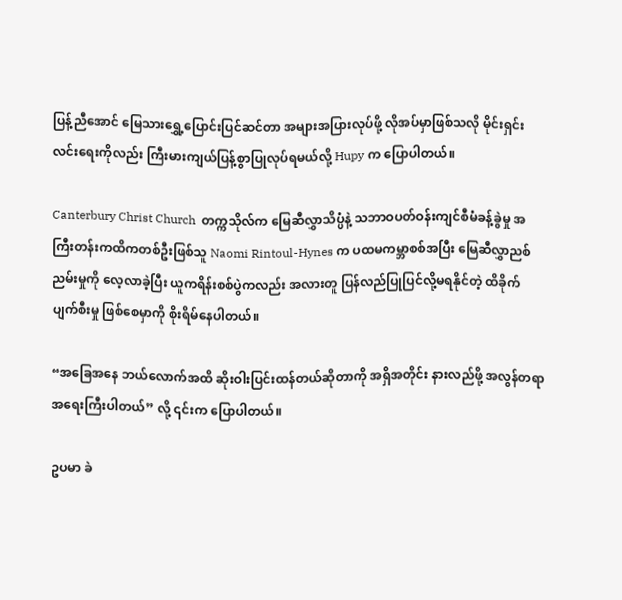ပြန့်ညီအောင် မြေသားရွှေ့ပြောင်းပြင်ဆင်တာ အများအပြားလုပ်ဖို့ လိုအပ်မှာဖြစ်သလို မိုင်းရှင်းလင်းရေးကိုလည်း ကြီးမားကျယ်ပြန့်စွာပြုလုပ်ရမယ်လို့ Hupy က ပြောပါတယ်။

Canterbury Christ Church  တက္ကသိုလ်က မြေဆီလွှာသိပ္ပံနဲ့ သဘာဝပတ်ဝန်းကျင်စီမံခန့်ခွဲမှု အကြီးတန်းကထိကတစ်ဦးဖြစ်သူ Naomi Rintoul-Hynes က ပထမကမ္ဘာစစ်အပြီး မြေဆီလွှာညစ်ညမ်းမှုကို လေ့လာခဲ့ပြီး ယူကရိန်းစစ်ပွဲကလည်း အလားတူ ပြန်လည်ပြုပြင်လို့မရနိုင်တဲ့ ထိခိုက်ပျက်စီးမှု ဖြစ်စေမှာကို စိုးရိမ်နေပါတယ်။

“အခြေအနေ ဘယ်လောက်အထိ ဆိုးဝါးပြင်းထန်တယ်ဆိုတာကို အရှိအတိုင်း နားလည်ဖို့ အလွန်တရာ အရေးကြီးပါတယ်” လို့ ၎င်းက ပြောပါတယ်။

ဥပမာ ခဲ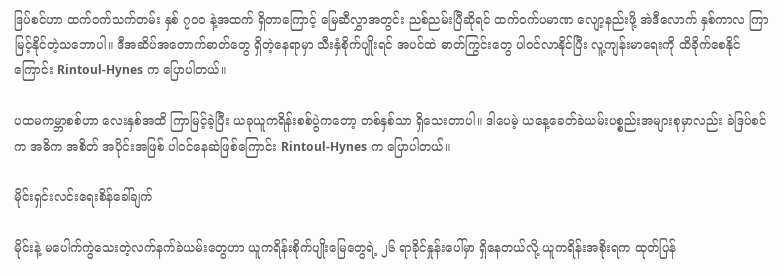ဒြပ်စင်ဟာ ထက်ဝက်သက်တမ်း နှစ် ၇၀၀ နဲ့အထက် ရှိတာကြောင့် မြေဆီလွှာအတွင်း ညစ်ညမ်းပြီဆိုရင် ထက်ဝက်ပမာဏ လျော့နည်းဖို့ အဲဒီလောက် နှစ်ကာလ ကြာမြင့်နိုင်တဲ့သဘောပါ။ ဒီအဆိပ်အတောက်ဓာတ်တွေ ရှိတဲ့နေရာမှာ သီးနှံစိုက်ပျိုးရင် အပင်ထဲ ဓာတ်ကြွင်းတွေ ပါဝင်လာနိုင်ပြီး လူ့ကျန်းမာရေးကို ထိခိုက်စေနိုင်ကြောင်း Rintoul-Hynes က ပြောပါတယ်။

ပထမကမ္ဘာစစ်ဟာ လေးနှစ်အထိ ကြာမြင့်ခဲ့ပြီး ယခုယူကရိန်းစစ်ပွဲကတော့ တစ်နှစ်သာ ရှိသေးတာပါ။ ဒါပေမဲ့ ယနေ့ခေတ်ခဲယမ်းပစ္စည်းအများစုမှာလည်း ခဲဒြပ်စင်က အဓိက အစိတ် အပိုင်းအဖြစ် ပါဝင်နေဆဲဖြစ်ကြောင်း Rintoul-Hynes က ပြောပါတယ်။

မိုင်းရှင်းလင်းရေးစိန်ခေါ်ချက်

မိုင်းနဲ့ မပေါက်ကွဲသေးတဲ့လက်နက်ခဲယမ်းတွေဟာ ယူကရိန်းစိုက်ပျိုးမြေတွေရဲ့ ၂၆ ရာခိုင်နှုန်း‌ပေါ်မှာ ရှိနေတယ်လို့ ယူကရိန်းအစိုးရက ထုတ်ပြန်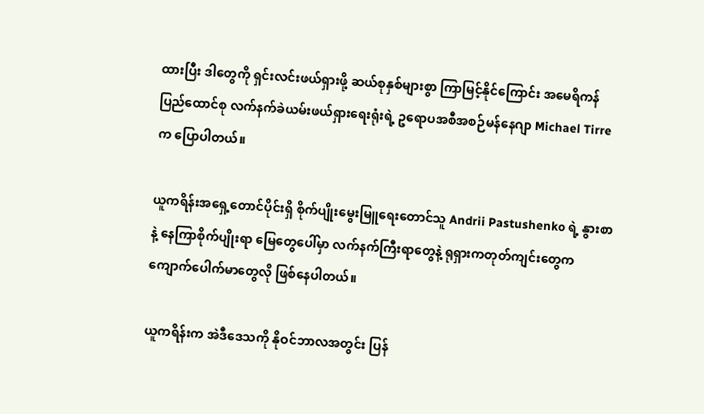ထားပြီး ဒါတွေကို ရှင်းလင်းဖယ်ရှားဖို့ ဆယ်စုနှစ်များစွာ ကြာမြင့်နိုင်ကြောင်း အမေရိကန်ပြည်ထောင်စု လက်နက်ခဲယမ်းဖယ်ရှားရေးရုံးရဲ့ ဥရောပအစီအစဉ်မန်နေဂျာ Michael Tirre က ပြောပါတယ်။

ယူကရိန်းအရှေ့တောင်ပိုင်းရှိ စိုက်ပျိုးမွေးမြူရေးတောင်သူ Andrii Pastushenko ရဲ့ နွားစာနဲ့ နေကြာစိုက်ပျိုးရာ မြေတွေပေါ်မှာ လက်နက်ကြီးရာတွေနဲ့ ရုရှားကတုတ်ကျင်းတွေက ကျောက်ပေါက်မာတွေလို ဖြစ်နေပါတယ်။

ယူကရိန်းက အဲဒီဒေသကို နိုဝင်ဘာလအတွင်း ပြန်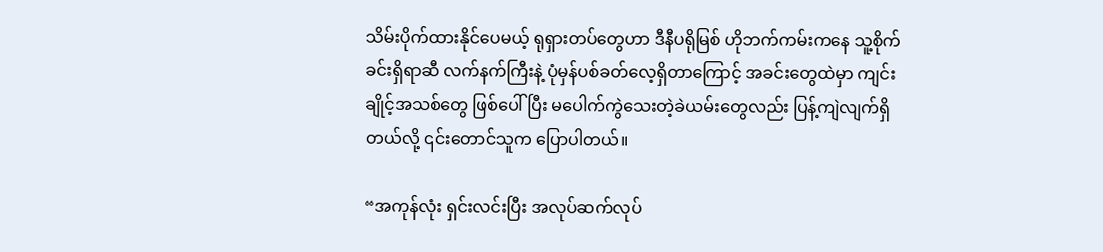သိမ်းပိုက်ထားနိုင်ပေမယ့် ရုရှားတပ်တွေဟာ ဒီနီပရိုမြစ် ဟိုဘက်ကမ်းကနေ သူ့စိုက်ခင်းရှိရာဆီ လက်နက်ကြီးနဲ့ ပုံမှန်ပစ်ခတ်လေ့ရှိတာကြောင့် အခင်းတွေထဲမှာ ကျင်းချိုင့်အသစ်တွေ ဖြစ်ပေါ်ပြီး မပေါက်ကွဲသေးတဲ့ခဲယမ်းတွေလည်း ပြန့်ကျဲလျက်ရှိတယ်လို့ ၎င်း‌တောင်သူက ပြောပါတယ်။

“အကုန်လုံး ရှင်းလင်းပြီး အလုပ်ဆက်လုပ်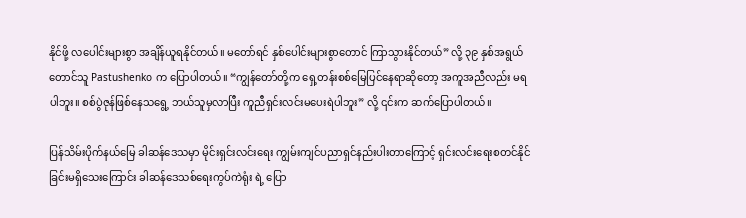နိုင်ဖို့ လပေါင်းများစွာ အချိန်ယူရနိုင်တယ်။ မတော်ရင် နှစ်ပေါင်းများစွာတောင် ကြာသွားနိုင်တယ်” လို့ ၃၉ နှစ်အရွယ်‌ တောင်သူ Pastushenko က ပြောပါတယ်။ “ကျွန်တော်တို့က ရှေ့တန်းစစ်မြေပြင်နေရာဆိုတော့ အကူအညီလည်း မရပါဘူး။ စစ်ပွဲဇုန်ဖြစ်နေသရွေ့ ဘယ်သူမှလာပြီး ကူညီရှင်းလင်းမပေးရဲပါဘူး” လို့ ၎င်းက ဆက်ပြောပါတယ်။

ပြန်သိမ်းပိုက်နယ်မြေ ခါဆန်ဒေသမှာ မိုင်းရှင်းလင်းရေး ကျွမ်းကျင်ပညာရှင်နည်းပါးတာကြောင့် ရှင်းလင်းရေးစတင်နိုင်ခြင်းမရှိသေးကြောင်း ခါဆန်ဒေသစ်ရေးကွပ်ကဲရုံး ရဲ့ ပြော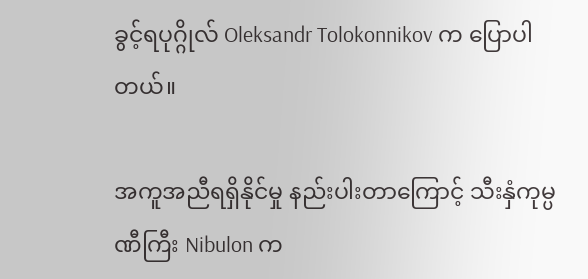ခွင့်ရပုဂ္ဂိုလ် Oleksandr Tolokonnikov က ပြောပါတယ်။

အကူအညီရရှိနိုင်မှု နည်းပါးတာကြောင့် သီးနှံကုမ္ပဏီကြီး Nibulon က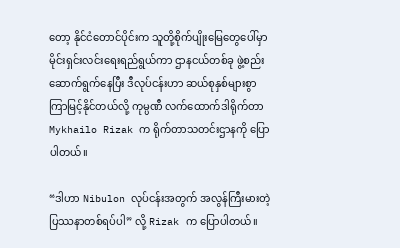တော့ နိုင်ငံတောင်ပိုင်းက သူတို့စိုက်ပျိုးမြေတွေပေါ်မှာ မိုင်းရှင်းလင်းရေးရည်ရွယ်ကာ ဌာနငယ်တစ်ခု ဖွဲ့စည်းဆောက်ရွက်နေပြီး ဒီလုပ်ငန်းဟာ ဆယ်စုနှစ်များစွာ ကြာမြင့်နိုင်တယ်လို့ ကုမ္ပဏီ လက်ထောက်ဒါရိုက်တာ Mykhailo Rizak က ရိုက်တာသတင်းဌာနကို ပြောပါတယ်။

“ဒါဟာ Nibulon လုပ်ငန်းအတွက် အလွန်ကြီးမားတဲ့ပြဿနာတစ်ရပ်ပါ” လို့ Rizak က ပြောပါတယ်။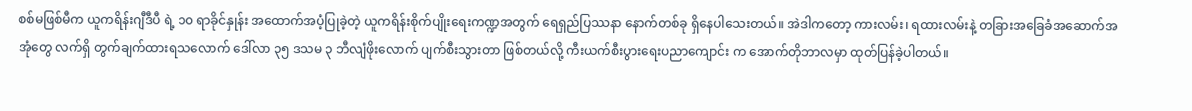စစ်မဖြစ်မီက ယူကရိန်းဂျီဒီပီ ရဲ့ ၁၀ ရာခိုင်နှုန်း အထောက်အပံ့ပြုခဲ့တဲ့ ယူကရိန်းစိုက်ပျိုးရေးကဏ္ဍအတွက် ရေရှည်ပြဿနာ နောက်တစ်ခု ရှိနေပါသေးတယ်။ အဲဒါကတော့ ကားလမ်း၊ ရထားလမ်းနဲ့ တခြားအခြေခံအဆောက်အအုံတွေ လက်ရှိ တွက်ချက်ထားရသလောက် ဒေါ်လာ ၃၅ ဒသမ ၃ ဘီလျံဖိုးလောက် ပျက်စီးသွားတာ ဖြစ်တယ်လို့ ကီးယက်စီးပွားရေးပညာကျောင်း က အောက်တိုဘာလမှာ ထုတ်ပြန်ခဲ့ပါတယ်။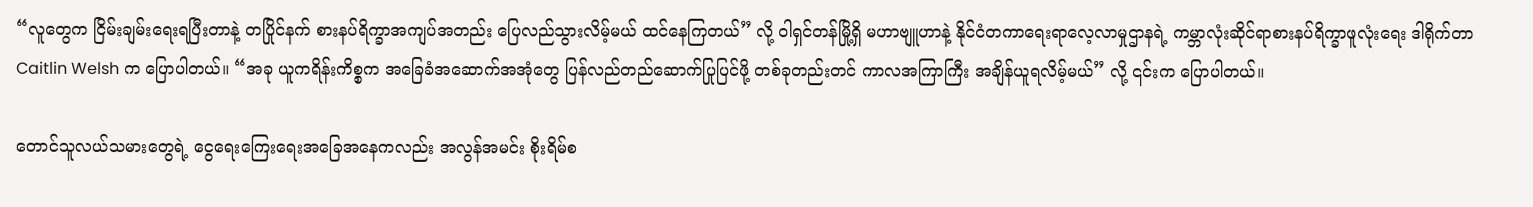“လူတွေက ငြိမ်းချမ်းရေးရပြီးတာနဲ့ တပြိုင်နက် စားနပ်ရိက္ခာအကျပ်အတည်း ပြေလည်သွားလိမ့်မယ် ထင်နေကြတယ်” လို့ ဝါရှင်တန်မြို့ရှိ မဟာဗျူဟာနဲ့ နိုင်ငံတကာရေးရာလေ့လာမှုဌာနရဲ့ ကမ္ဘာလုံးဆိုင်ရာစားနပ်ရိက္ခာဖူလုံးရေး ဒါရိုက်တာ Caitlin Welsh က ပြောပါတယ်။ “အခု ယူကရိန်းကိစ္စက အခြေခံအဆောက်အအုံတွေ ပြန်လည်တည်ဆောက်ပြုပြင်ဖို့ တစ်ခုတည်းတင် ကာလအကြာကြီး အချိန်ယူရလိမ့်မယ်” လို့ ၎င်းက ပြောပါတယ်။

တောင်သူလယ်သမားတွေရဲ့ ငွေရေးကြေးရေးအခြေအနေကလည်း အလွန်အမင်း စိုးရိမ်စ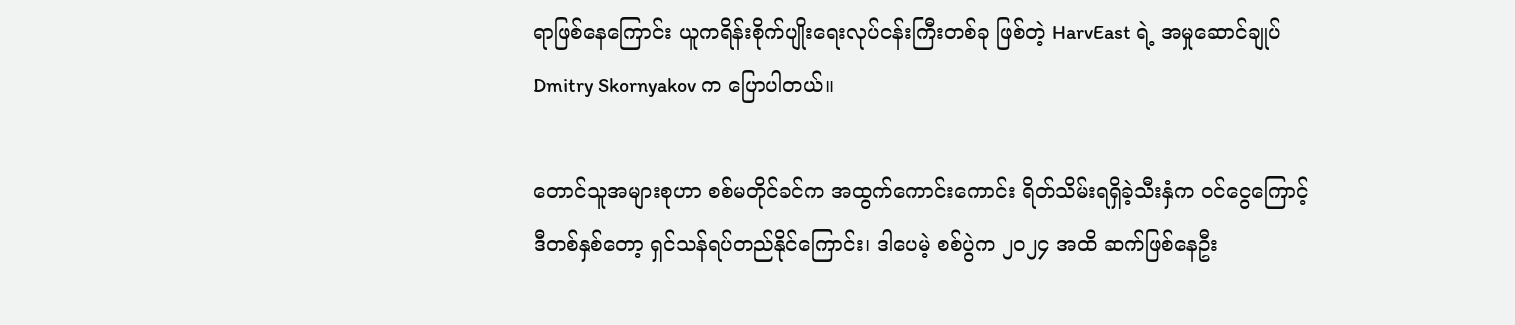ရာဖြစ်နေကြောင်း ယူကရိန်းစိုက်ပျိုးရေးလုပ်ငန်းကြီးတစ်ခု ဖြစ်တဲ့ HarvEast ရဲ့ အမှုဆောင်ချုပ် Dmitry Skornyakov က ပြောပါတယ်။

တောင်သူအများစုဟာ စစ်မတိုင်ခင်က အထွက်ကောင်းကောင်း ရိတ်သိမ်းရရှိခဲ့သီးနှံက ဝင်ငွေကြောင့် ဒီတစ်နှစ်တော့ ရှင်သန်ရပ်တည်နိုင်ကြောင်း၊ ဒါပေမဲ့ စစ်ပွဲက ၂၀၂၄ အထိ ဆက်ဖြစ်နေဦး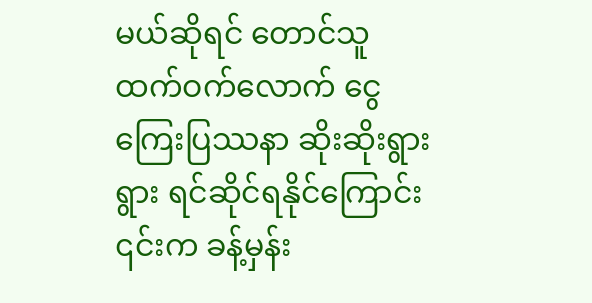မယ်ဆိုရင် တောင်သူထက်ဝက်လောက် ငွေကြေးပြဿနာ ဆိုးဆိုးရွားရွား ရင်ဆိုင်ရနိုင်ကြောင်း ၎င်းက ခန့်မှန်း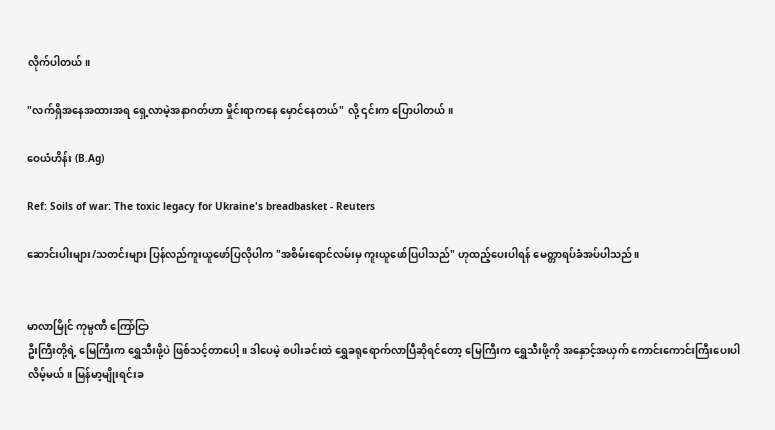လိုက်ပါတယ်။

"လက်ရှိအနေအထားအရ ရှေ့လာမဲ့အနာဂတ်ဟာ မှိုင်းရာကနေ မှောင်နေတယ်" လို့ ၎င်းက ပြောပါတယ်။

ဝေယံဟိန်း (B.Ag)

Ref: Soils of war: The toxic legacy for Ukraine's breadbasket - Reuters

ဆောင်းပါးများ/သတင်းများ ပြန်လည်ကူးယူဖော်ပြလိုပါက "အစိမ်းရောင်လမ်းမှ ကူးယူဖော်ပြပါသည်" ဟုထည့်ပေးပါရန် မေတ္တာရပ်ခံအပ်ပါသည်။


မာလာမြိုင် ကုမ္ပဏီ ကြော်ငြာ
ဦးကြီးတို့ရဲ့ မြေကြီးက ရွှေသီးဖို့ပဲ ဖြစ်သင့်တာပေါ့။ ဒါပေမဲ့ စပါးခင်းထဲ ရွှေခရုရောက်လာပြီဆိုရင်တော့ မြေကြီးက ရွှေသီးဖို့ကို အနှောင့်အယှက် ကောင်းကောင်းကြီးပေးပါလိမ့်မယ်။ မြန်မာ့မျိုးရင်းခ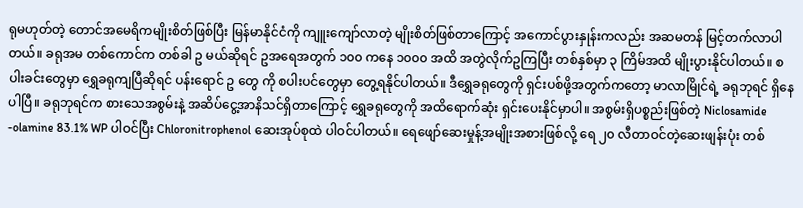ရုမဟုတ်တဲ့ တောင်အမေရိကမျိုးစိတ်ဖြစ်ပြီး မြန်မာနိုင်ငံကို ကျူးကျော်လာတဲ့ မျိုးစိတ်ဖြစ်တာကြောင့် အကောင်ပွားနှုန်းကလည်း အဆမတန် မြင့်တက်လာပါတယ်။ ခရုအမ တစ်ကောင်က တစ်ခါ ဥ မယ်ဆိုရင် ဥအရေအတွက် ၁၀၀ ကနေ ၁၀၀၀ အထိ အတွဲလိုက်ဥကြပြီး တစ်နှစ်မှာ ၃ ကြိမ်အထိ မျိုးပွားနိုင်ပါတယ်။ စပါးခင်းတွေမှာ ရွှေခရုကျပြီဆိုရင် ပန်းရောင် ဥ တွေ ကို စပါးပင်တွေမှာ တွေ့ရနိုင်ပါတယ်။ ဒီရွှေခရုတွေကို ရှင်းပစ်ဖို့အတွက်ကတော့ မာလာမြိုင်ရဲ့ ခရုဘုရင် ရှိနေပါပြီ။ ခရုဘုရင်က စားသေအစွမ်းနဲ့ အဆိပ်ငွေ့အာနိသင်ရှိတာကြောင့် ရွှေခရုတွေကို အထိရောက်ဆုံး ရှင်းပေးနိုင်မှာပါ။ အစွမ်းရှိပစ္စည်းဖြစ်တဲ့ Niclosamide -olamine 83.1% WP ပါဝင်ပြီး Chloronitrophenol ဆေးအုပ်စုထဲ ပါဝင်ပါတယ်။ ရေဖျော်ဆေးမှုန့်အမျိုးအစားဖြစ်လို့ ရေ ၂၀ လီတာဝင်တဲ့ဆေးဖျန်းပုံး တစ်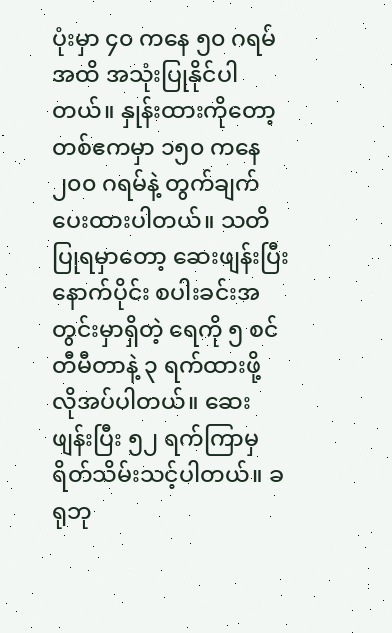ပုံးမှာ ၄၀ ကနေ ၅၀ ဂရမ်အထိ အသုံးပြုနိုင်ပါတယ်။ နှုန်းထားကိုတော့ တစ်ဧကမှာ ၁၅၀ ကနေ ၂၀၀ ဂရမ်နဲ့ တွက်ချက်ပေးထားပါတယ်။ သတိပြုရမှာတော့ ဆေးဖျန်းပြီးနောက်ပိုင်း စပါးခင်းအတွင်းမှာရှိတဲ့ ရေကို ၅ စင်တီမီတာနဲ့ ၃ ရက်ထားဖို့ လိုအပ်ပါတယ်။ ဆေးဖျန်းပြီး ၅၂ ရက်ကြာမှ ရိတ်သိမ်းသင့်ပါတယ်။ ခရုဘု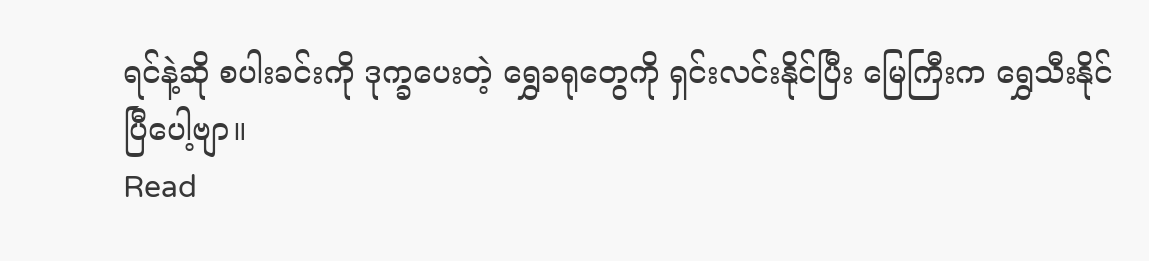ရင်နဲ့ဆို စပါးခင်းကို ဒုက္ခပေးတဲ့ ရွှေခရုတွေကို ရှင်းလင်းနိုင်ပြီး မြေကြီးက ရွှေသီးနိုင်ပြီပေါ့ဗျာ။
Read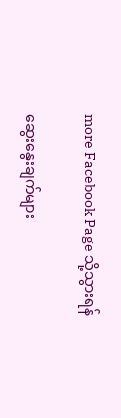more Facebook Page သို့သွားရန်

ဆွေးနွေးချက်များ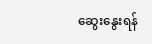ဆွေးနွေးရန်